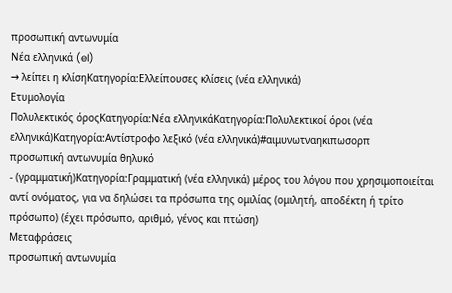προσωπική αντωνυμία
Νέα ελληνικά (el)
→ λείπει η κλίσηΚατηγορία:Ελλείπουσες κλίσεις (νέα ελληνικά)
Ετυμολογία
Πολυλεκτικός όροςΚατηγορία:Νέα ελληνικάΚατηγορία:Πολυλεκτικοί όροι (νέα ελληνικά)Κατηγορία:Αντίστροφο λεξικό (νέα ελληνικά)#αιμυνωτναηκιπωσορπ
προσωπική αντωνυμία θηλυκό
- (γραμματική)Κατηγορία:Γραμματική (νέα ελληνικά) μέρος του λόγου που χρησιμοποιείται αντί ονόματος, για να δηλώσει τα πρόσωπα της ομιλίας (ομιλητή, αποδέκτη ή τρίτο πρόσωπο) (έχει πρόσωπο, αριθμό, γένος και πτώση)
Μεταφράσεις
προσωπική αντωνυμία